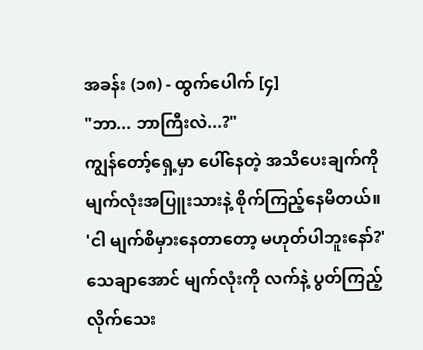အခန်း (၁၈) - ထွက်ပေါက် [၄]
"ဘာ... ဘာကြီးလဲ...?"
ကျွန်တော့်ရှေ့မှာ ပေါ်နေတဲ့ အသိပေးချက်ကို မျက်လုံးအပြူးသားနဲ့ စိုက်ကြည့်နေမိတယ်။
'ငါ မျက်စိမှားနေတာတော့ မဟုတ်ပါဘူးနော်?'
သေချာအောင် မျက်လုံးကို လက်နဲ့ ပွတ်ကြည့်လိုက်သေး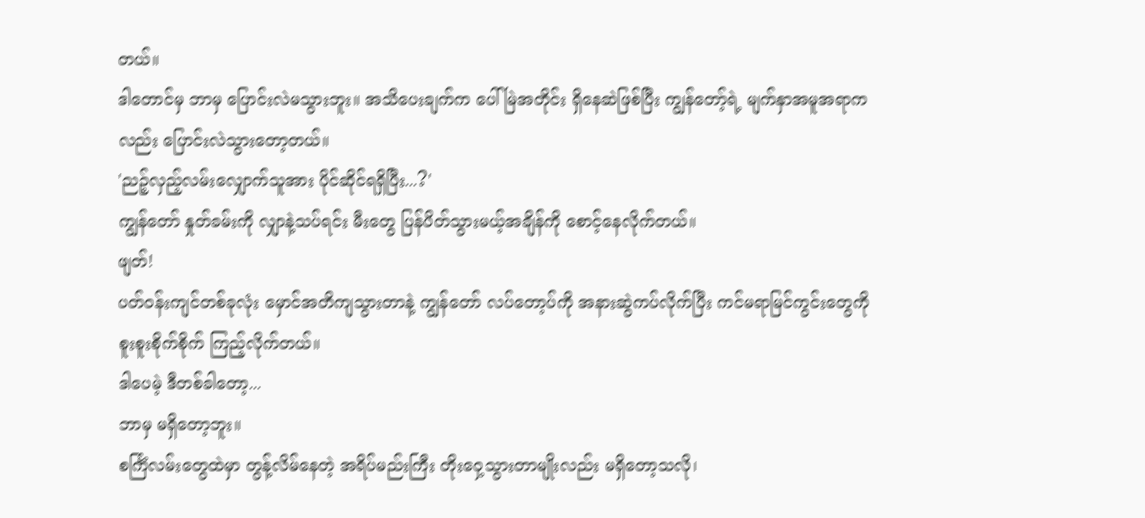တယ်။
ဒါတောင်မှ ဘာမှ ပြောင်းလဲမသွားဘူး။ အသိပေးချက်က ပေါ်မြဲအတိုင်း ရှိနေဆဲဖြစ်ပြီး ကျွန်တော့်ရဲ့ မျက်နှာအမူအရာကလည်း ပြောင်းလဲသွားတော့တယ်။
'ညဉ့်လှည့်လမ်းလျှောက်သူအား ပိုင်ဆိုင်ရရှိပြီး...?'
ကျွန်တော် နှုတ်ခမ်းကို လျှာနဲ့သပ်ရင်း မီးတွေ ပြန်ပိတ်သွားမယ့်အချိန်ကို စောင့်နေလိုက်တယ်။
ဖျတ်!
ပတ်ဝန်းကျင်တစ်ခုလုံး မှောင်အတိကျသွားတာနဲ့ ကျွန်တော် လပ်တော့ပ်ကို အနားဆွဲကပ်လိုက်ပြီး ကင်မရာမြင်ကွင်းတွေကို စူးစူးစိုက်စိုက် ကြည့်လိုက်တယ်။
ဒါပေမဲ့ ဒီတစ်ခါတော့...
ဘာမှ မရှိတော့ဘူး။
စင်္ကြံလမ်းတွေထဲမှာ တွန့်လိမ်နေတဲ့ အရိပ်မည်းကြီး တိုးဝှေ့သွားတာမျိုးလည်း မရှိတော့သလို၊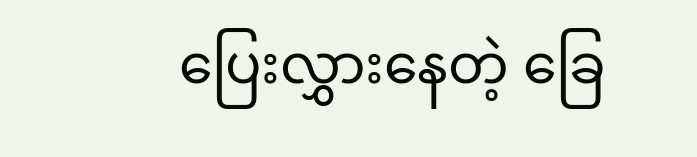ပြေးလွှားနေတဲ့ ခြေ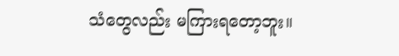သံတွေလည်း မကြားရတော့ဘူး။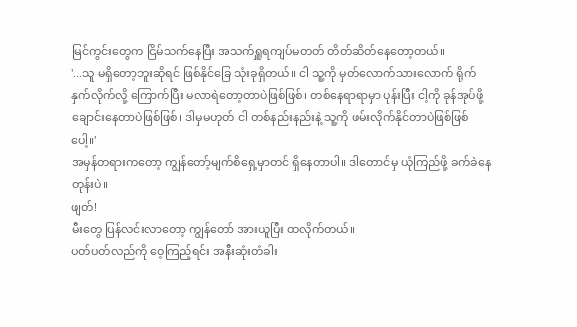မြင်ကွင်းတွေက ငြိမ်သက်နေပြီး အသက်ရှူရကျပ်မတတ် တိတ်ဆိတ်နေတော့တယ်။
'...သူ မရှိတော့ဘူးဆိုရင် ဖြစ်နိုင်ခြေ သုံးခုရှိတယ်။ ငါ သူ့ကို မှတ်လောက်သားလောက် ရိုက်နှက်လိုက်လို့ ကြောက်ပြီး မလာရဲတော့တာပဲဖြစ်ဖြစ်၊ တစ်နေရာရာမှာ ပုန်းပြီး ငါ့ကို ခုန်အုပ်ဖို့ ချောင်းနေတာပဲဖြစ်ဖြစ်၊ ဒါမှမဟုတ် ငါ တစ်နည်းနည်းနဲ့ သူ့ကို ဖမ်းလိုက်နိုင်တာပဲဖြစ်ဖြစ်ပေါ့။'
အမှန်တရားကတော့ ကျွန်တော့်မျက်စိရှေ့မှာတင် ရှိနေတာပါ။ ဒါတောင်မှ ယုံကြည်ဖို့ ခက်ခဲနေတုန်းပဲ။
ဖျတ်!
မီးတွေ ပြန်လင်းလာတော့ ကျွန်တော် အားယူပြီး ထလိုက်တယ်။
ပတ်ပတ်လည်ကို ဝေ့ကြည့်ရင်း အနီးဆုံးတံခါး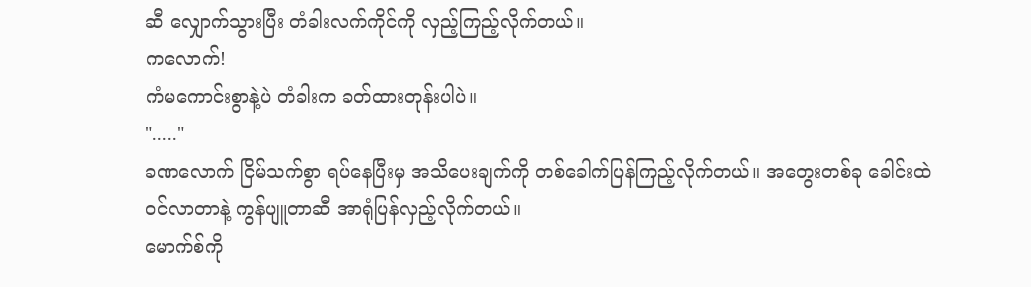ဆီ လျှောက်သွားပြီး တံခါးလက်ကိုင်ကို လှည့်ကြည့်လိုက်တယ်။
ကလောက်!
ကံမကောင်းစွာနဲ့ပဲ တံခါးက ခတ်ထားတုန်းပါပဲ။
"....."
ခဏလောက် ငြိမ်သက်စွာ ရပ်နေပြီးမှ အသိပေးချက်ကို တစ်ခေါက်ပြန်ကြည့်လိုက်တယ်။ အတွေးတစ်ခု ခေါင်းထဲဝင်လာတာနဲ့ ကွန်ပျူတာဆီ အာရုံပြန်လှည့်လိုက်တယ်။
မောက်စ်ကို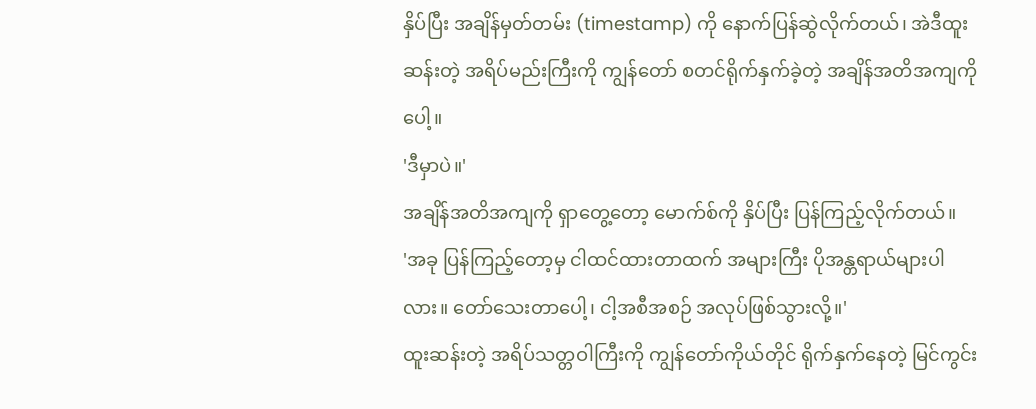နှိပ်ပြီး အချိန်မှတ်တမ်း (timestamp) ကို နောက်ပြန်ဆွဲလိုက်တယ်၊ အဲဒီထူးဆန်းတဲ့ အရိပ်မည်းကြီးကို ကျွန်တော် စတင်ရိုက်နှက်ခဲ့တဲ့ အချိန်အတိအကျကိုပေါ့။
'ဒီမှာပဲ။'
အချိန်အတိအကျကို ရှာတွေ့တော့ မောက်စ်ကို နှိပ်ပြီး ပြန်ကြည့်လိုက်တယ်။
'အခု ပြန်ကြည့်တော့မှ ငါထင်ထားတာထက် အများကြီး ပိုအန္တရာယ်များပါလား။ တော်သေးတာပေါ့၊ ငါ့အစီအစဉ် အလုပ်ဖြစ်သွားလို့။'
ထူးဆန်းတဲ့ အရိပ်သတ္တဝါကြီးကို ကျွန်တော်ကိုယ်တိုင် ရိုက်နှက်နေတဲ့ မြင်ကွင်း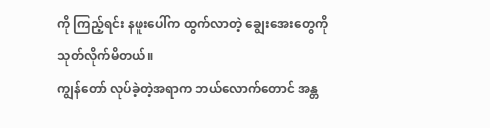ကို ကြည့်ရင်း နဖူးပေါ်က ထွက်လာတဲ့ ချွေးအေးတွေကို သုတ်လိုက်မိတယ်။
ကျွန်တော် လုပ်ခဲ့တဲ့အရာက ဘယ်လောက်တောင် အန္တ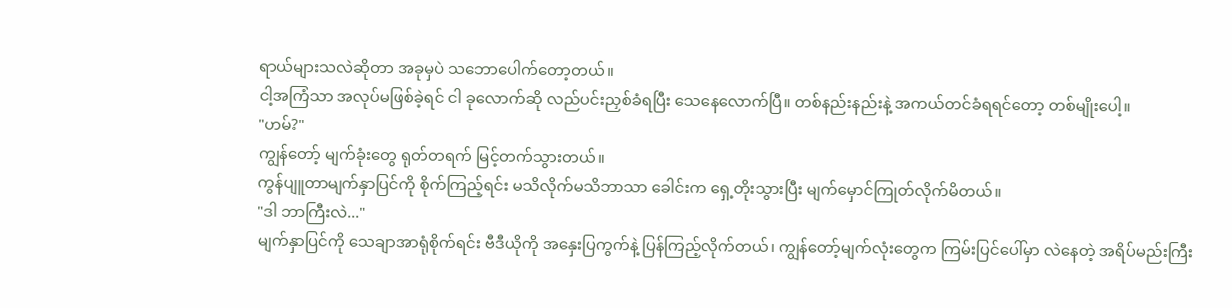ရာယ်များသလဲဆိုတာ အခုမှပဲ သဘောပေါက်တော့တယ်။
ငါ့အကြံသာ အလုပ်မဖြစ်ခဲ့ရင် ငါ ခုလောက်ဆို လည်ပင်းညှစ်ခံရပြီး သေနေလောက်ပြီ။ တစ်နည်းနည်းနဲ့ အကယ်တင်ခံရရင်တော့ တစ်မျိုးပေါ့။
"ဟမ်?"
ကျွန်တော့် မျက်ခုံးတွေ ရုတ်တရက် မြင့်တက်သွားတယ်။
ကွန်ပျူတာမျက်နှာပြင်ကို စိုက်ကြည့်ရင်း မသိလိုက်မသိဘာသာ ခေါင်းက ရှေ့တိုးသွားပြီး မျက်မှောင်ကြုတ်လိုက်မိတယ်။
"ဒါ ဘာကြီးလဲ..."
မျက်နှာပြင်ကို သေချာအာရုံစိုက်ရင်း ဗီဒီယိုကို အနှေးပြကွက်နဲ့ ပြန်ကြည့်လိုက်တယ်၊ ကျွန်တော့်မျက်လုံးတွေက ကြမ်းပြင်ပေါ်မှာ လဲနေတဲ့ အရိပ်မည်းကြီး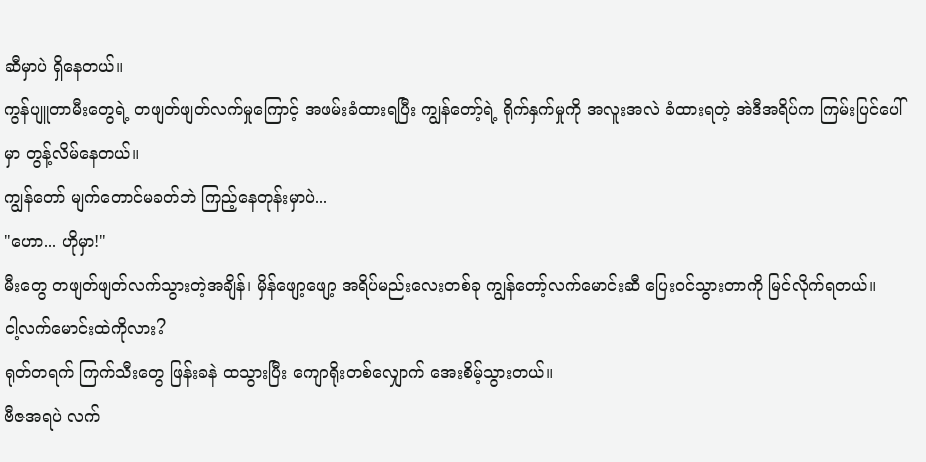ဆီမှာပဲ ရှိနေတယ်။
ကွန်ပျူတာမီးတွေရဲ့ တဖျတ်ဖျတ်လက်မှုကြောင့် အဖမ်းခံထားရပြီး ကျွန်တော့်ရဲ့ ရိုက်နှက်မှုကို အလူးအလဲ ခံထားရတဲ့ အဲဒီအရိပ်က ကြမ်းပြင်ပေါ်မှာ တွန့်လိမ်နေတယ်။
ကျွန်တော် မျက်တောင်မခတ်ဘဲ ကြည့်နေတုန်းမှာပဲ...
"ဟော... ဟိုမှာ!"
မီးတွေ တဖျတ်ဖျတ်လက်သွားတဲ့အချိန်၊ မှိန်ဖျော့ဖျော့ အရိပ်မည်းလေးတစ်ခု ကျွန်တော့်လက်မောင်းဆီ ပြေးဝင်သွားတာကို မြင်လိုက်ရတယ်။
ငါ့လက်မောင်းထဲကိုလား?
ရုတ်တရက် ကြက်သီးတွေ ဖြန်းခနဲ ထသွားပြီး ကျောရိုးတစ်လျှောက် အေးစိမ့်သွားတယ်။
ဗီဇအရပဲ လက်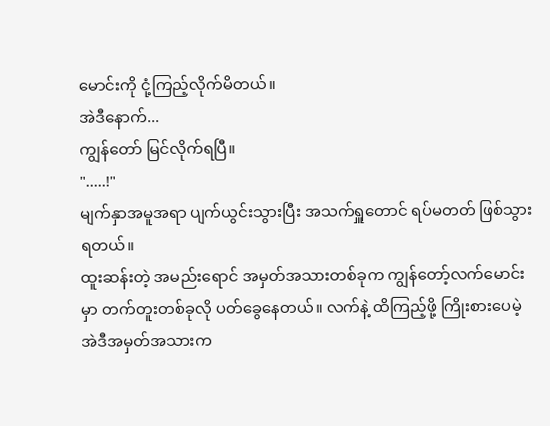မောင်းကို ငုံ့ကြည့်လိုက်မိတယ်။
အဲဒီနောက်...
ကျွန်တော် မြင်လိုက်ရပြီ။
".....!"
မျက်နှာအမူအရာ ပျက်ယွင်းသွားပြီး အသက်ရှူတောင် ရပ်မတတ် ဖြစ်သွားရတယ်။
ထူးဆန်းတဲ့ အမည်းရောင် အမှတ်အသားတစ်ခုက ကျွန်တော့်လက်မောင်းမှာ တက်တူးတစ်ခုလို ပတ်ခွေနေတယ်။ လက်နဲ့ ထိကြည့်ဖို့ ကြိုးစားပေမဲ့ အဲဒီအမှတ်အသားက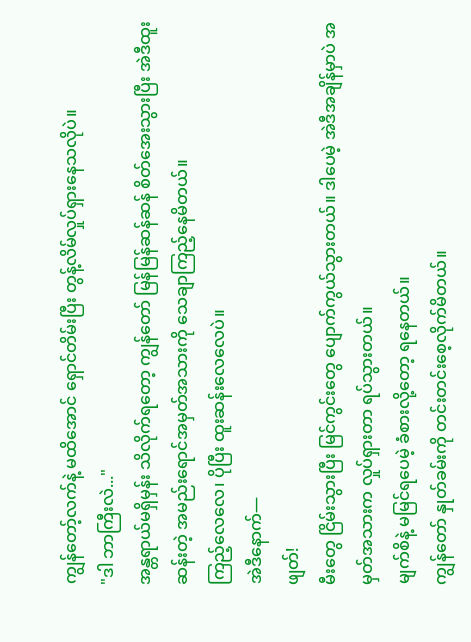ကျွန်တော့်လက်နဲ့ မထိအောင် ရှောင်တိမ်းပြီး တွန့်လိမ်လှုပ်ရှားနေသလိုပဲ။
"ဒါ ဘာကြီးလဲ..."
အန္တရာယ်မရှိမှန်း သိလိုက်ရတော့ ကျွန်တော် မြန်မြန်ဆန်ဆန် စိတ်အေးသွားပြီး အဲဒီထူးဆန်းတဲ့ အမည်းရောင်အမှတ်အသားကို သေချာကြည့်နေမိတယ်။
ကြည့်လေလေ၊ ပိုပြီး ထူးဆန်းလေလေပဲ။
အဲဒီနောက်—
ဖျတ်!
မီးတွေ ငြိမ်းသွားပြီး မြင်ကွင်းတွေ ပျောက်ကွယ်သွားတယ်။ ဒါပေမဲ့ အဲဒီအချိန်မှာပဲ အမှတ်အသားက လှုပ်ရှားတာ ရပ်သွားတယ်။
မျက်စိနဲ့ မမြင်ရပေမဲ့ ခံစားလို့တော့ ရနေတယ်။
ကျွန်တော် နှုတ်ခမ်းကို တင်းတင်းစေ့လိုက်မိတယ်။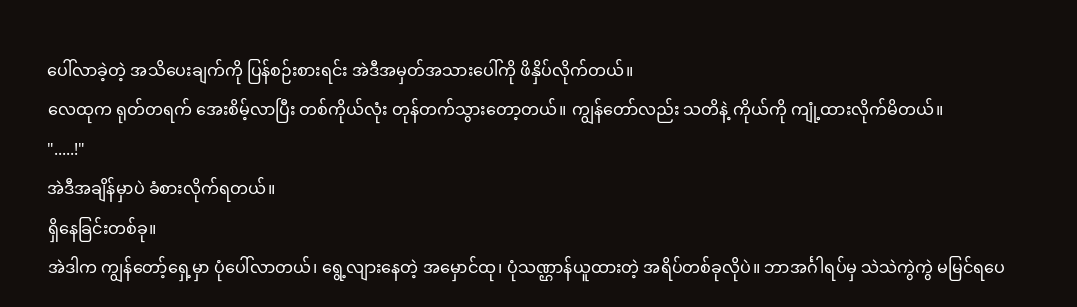ပေါ်လာခဲ့တဲ့ အသိပေးချက်ကို ပြန်စဉ်းစားရင်း အဲဒီအမှတ်အသားပေါ်ကို ဖိနှိပ်လိုက်တယ်။
လေထုက ရုတ်တရက် အေးစိမ့်လာပြီး တစ်ကိုယ်လုံး တုန်တက်သွားတော့တယ်။ ကျွန်တော်လည်း သတိနဲ့ ကိုယ်ကို ကျုံ့ထားလိုက်မိတယ်။
".....!"
အဲဒီအချိန်မှာပဲ ခံစားလိုက်ရတယ်။
ရှိနေခြင်းတစ်ခု။
အဲဒါက ကျွန်တော့်ရှေ့မှာ ပုံပေါ်လာတယ်၊ ရွေ့လျားနေတဲ့ အမှောင်ထု၊ ပုံသဏ္ဌာန်ယူထားတဲ့ အရိပ်တစ်ခုလိုပဲ။ ဘာအင်္ဂါရပ်မှ သဲသဲကွဲကွဲ မမြင်ရပေ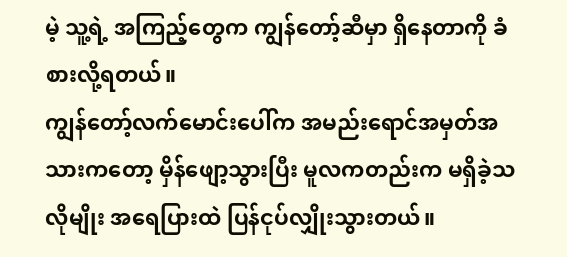မဲ့ သူ့ရဲ့ အကြည့်တွေက ကျွန်တော့်ဆီမှာ ရှိနေတာကို ခံစားလို့ရတယ်။
ကျွန်တော့်လက်မောင်းပေါ်က အမည်းရောင်အမှတ်အသားကတော့ မှိန်ဖျော့သွားပြီး မူလကတည်းက မရှိခဲ့သလိုမျိုး အရေပြားထဲ ပြန်ငုပ်လျှိုးသွားတယ်။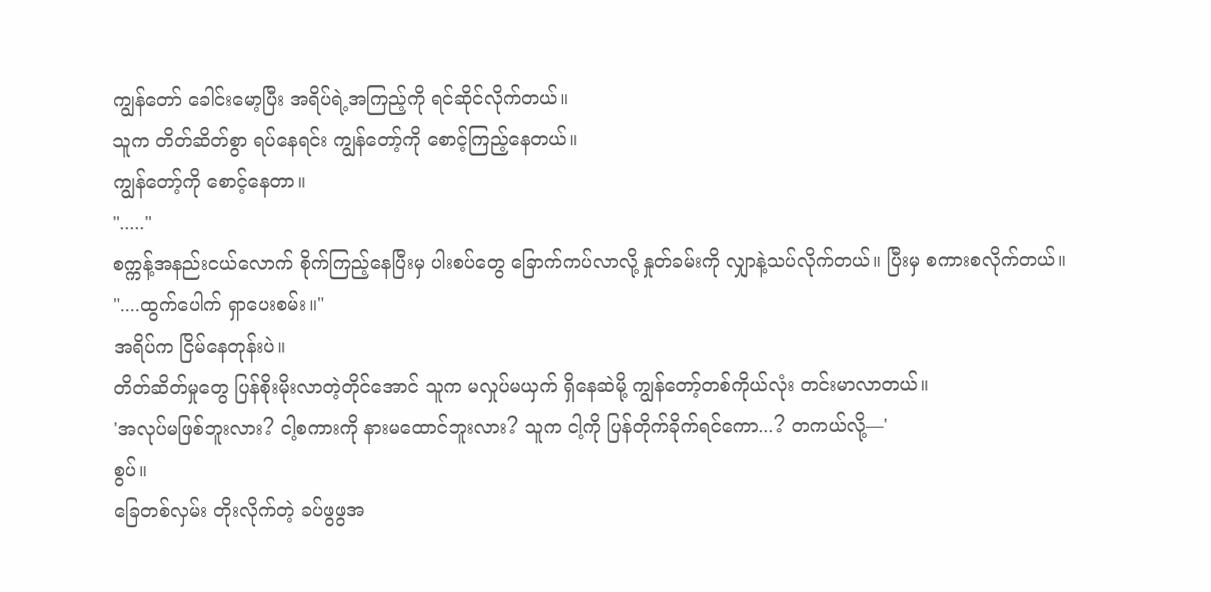ကျွန်တော် ခေါင်းမော့ပြီး အရိပ်ရဲ့အကြည့်ကို ရင်ဆိုင်လိုက်တယ်။
သူက တိတ်ဆိတ်စွာ ရပ်နေရင်း ကျွန်တော့်ကို စောင့်ကြည့်နေတယ်။
ကျွန်တော့်ကို စောင့်နေတာ။
"....."
စက္ကန့်အနည်းငယ်လောက် စိုက်ကြည့်နေပြီးမှ ပါးစပ်တွေ ခြောက်ကပ်လာလို့ နှုတ်ခမ်းကို လျှာနဲ့သပ်လိုက်တယ်။ ပြီးမှ စကားစလိုက်တယ်။
"....ထွက်ပေါက် ရှာပေးစမ်း။"
အရိပ်က ငြိမ်နေတုန်းပဲ။
တိတ်ဆိတ်မှုတွေ ပြန်စိုးမိုးလာတဲ့တိုင်အောင် သူက မလှုပ်မယှက် ရှိနေဆဲမို့ ကျွန်တော့်တစ်ကိုယ်လုံး တင်းမာလာတယ်။
'အလုပ်မဖြစ်ဘူးလား? ငါ့စကားကို နားမထောင်ဘူးလား? သူက ငါ့ကို ပြန်တိုက်ခိုက်ရင်ကော...? တကယ်လို့—'
စွပ်။
ခြေတစ်လှမ်း တိုးလိုက်တဲ့ ခပ်ဖွဖွအ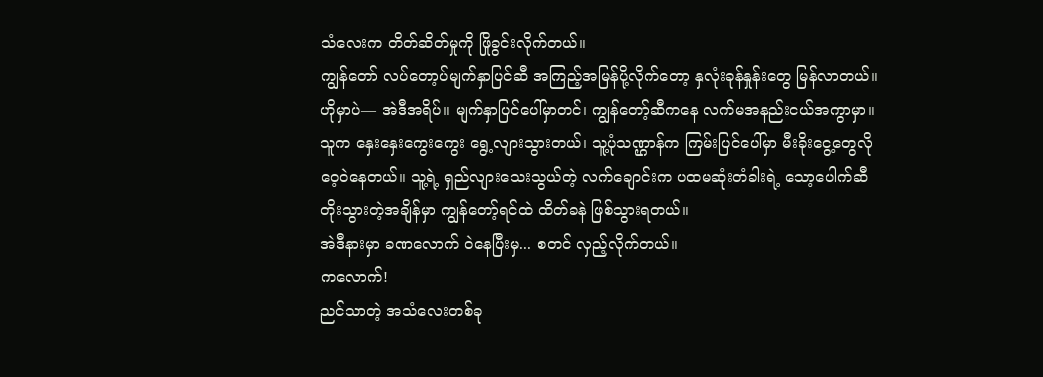သံလေးက တိတ်ဆိတ်မှုကို ဖြိုခွင်းလိုက်တယ်။
ကျွန်တော် လပ်တော့ပ်မျက်နှာပြင်ဆီ အကြည့်အမြန်ပို့လိုက်တော့ နှလုံးခုန်နှုန်းတွေ မြန်လာတယ်။
ဟိုမှာပဲ— အဲဒီအရိပ်။ မျက်နှာပြင်ပေါ်မှာတင်၊ ကျွန်တော့်ဆီကနေ လက်မအနည်းငယ်အကွာမှာ။
သူက နှေးနှေးကွေးကွေး ရွေ့လျားသွားတယ်၊ သူ့ပုံသဏ္ဌာန်က ကြမ်းပြင်ပေါ်မှာ မီးခိုးငွေ့တွေလို ဝေ့ဝဲနေတယ်။ သူ့ရဲ့ ရှည်လျားသေးသွယ်တဲ့ လက်ချောင်းက ပထမဆုံးတံခါးရဲ့ သော့ပေါက်ဆီ တိုးသွားတဲ့အချိန်မှာ ကျွန်တော့်ရင်ထဲ ထိတ်ခနဲ ဖြစ်သွားရတယ်။
အဲဒီနားမှာ ခဏလောက် ဝဲနေပြီးမှ... စတင် လှည့်လိုက်တယ်။
ကလောက်!
ညင်သာတဲ့ အသံလေးတစ်ခု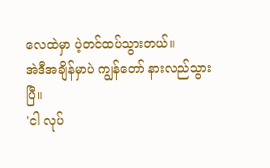လေထဲမှာ ပဲ့တင်ထပ်သွားတယ်။
အဲဒီအချိန်မှာပဲ ကျွန်တော် နားလည်သွားပြီ။
'ငါ လုပ်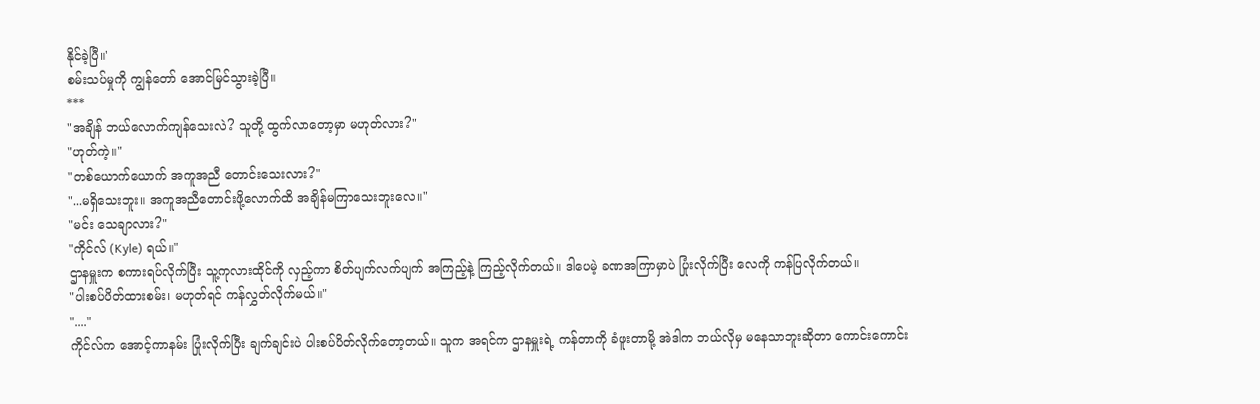နိုင်ခဲ့ပြီ။'
စမ်းသပ်မှုကို ကျွန်တော် အောင်မြင်သွားခဲ့ပြီ။
***
"အချိန် ဘယ်လောက်ကျန်သေးလဲ? သူတို့ ထွက်လာတော့မှာ မဟုတ်လား?"
"ဟုတ်ကဲ့။"
"တစ်ယောက်ယောက် အကူအညီ တောင်းသေးလား?"
"...မရှိသေးဘူး။ အကူအညီတောင်းဖို့လောက်ထိ အချိန်မကြာသေးဘူးလေ။"
"မင်း သေချာလား?"
"ကိုင်လ် (Kyle) ရယ်။"
ဌာနမှူးက စကားရပ်လိုက်ပြီး သူ့ကုလားထိုင်ကို လှည့်ကာ စိတ်ပျက်လက်ပျက် အကြည့်နဲ့ ကြည့်လိုက်တယ်။ ဒါပေမဲ့ ခဏအကြာမှာပဲ ပြုံးလိုက်ပြီး လေကို ကန်ပြလိုက်တယ်။
"ပါးစပ်ပိတ်ထားစမ်း၊ မဟုတ်ရင် ကန်လွှတ်လိုက်မယ်။"
"...."
ကိုင်လ်က အောင့်ကာနမ်း ပြုံးလိုက်ပြီး ချက်ချင်းပဲ ပါးစပ်ပိတ်လိုက်တော့တယ်။ သူက အရင်က ဌာနမှူးရဲ့ ကန်တာကို ခံဖူးတာမို့ အဲဒါက ဘယ်လိုမှ မနေသာဘူးဆိုတာ ကောင်းကောင်း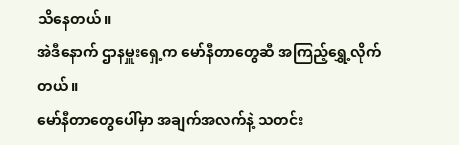သိနေတယ်။
အဲဒီနောက် ဌာနမှူးရှေ့က မော်နီတာတွေဆီ အကြည့်ရွှေ့လိုက်တယ်။
မော်နီတာတွေပေါ်မှာ အချက်အလက်နဲ့ သတင်း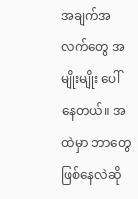အချက်အလက်တွေ အမျိုးမျိုး ပေါ်နေတယ်။ အထဲမှာ ဘာတွေဖြစ်နေလဲဆို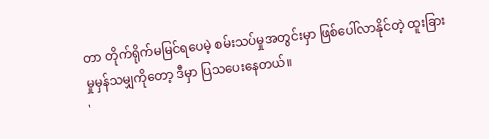တာ တိုက်ရိုက်မမြင်ရပေမဲ့ စမ်းသပ်မှုအတွင်းမှာ ဖြစ်ပေါ်လာနိုင်တဲ့ ထူးခြားမှုမှန်သမျှကိုတော့ ဒီမှာ ပြသပေးနေတယ်။
'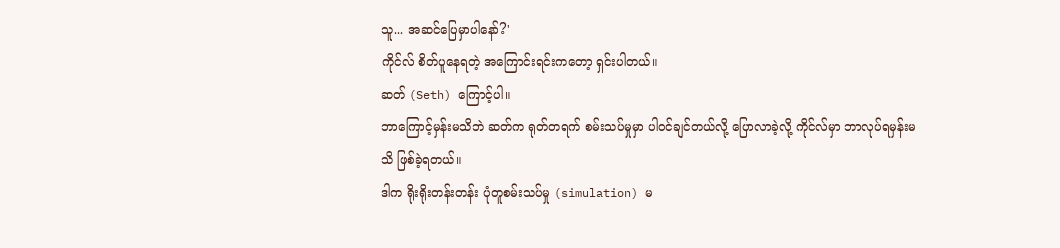သူ... အဆင်ပြေမှာပါနော်?'
ကိုင်လ် စိတ်ပူနေရတဲ့ အကြောင်းရင်းကတော့ ရှင်းပါတယ်။
ဆတ် (Seth) ကြောင့်ပါ။
ဘာကြောင့်မှန်းမသိဘဲ ဆတ်က ရုတ်တရက် စမ်းသပ်မှုမှာ ပါဝင်ချင်တယ်လို့ ပြောလာခဲ့လို့ ကိုင်လ်မှာ ဘာလုပ်ရမှန်းမသိ ဖြစ်ခဲ့ရတယ်။
ဒါက ရိုးရိုးတန်းတန်း ပုံတူစမ်းသပ်မှု (simulation) မ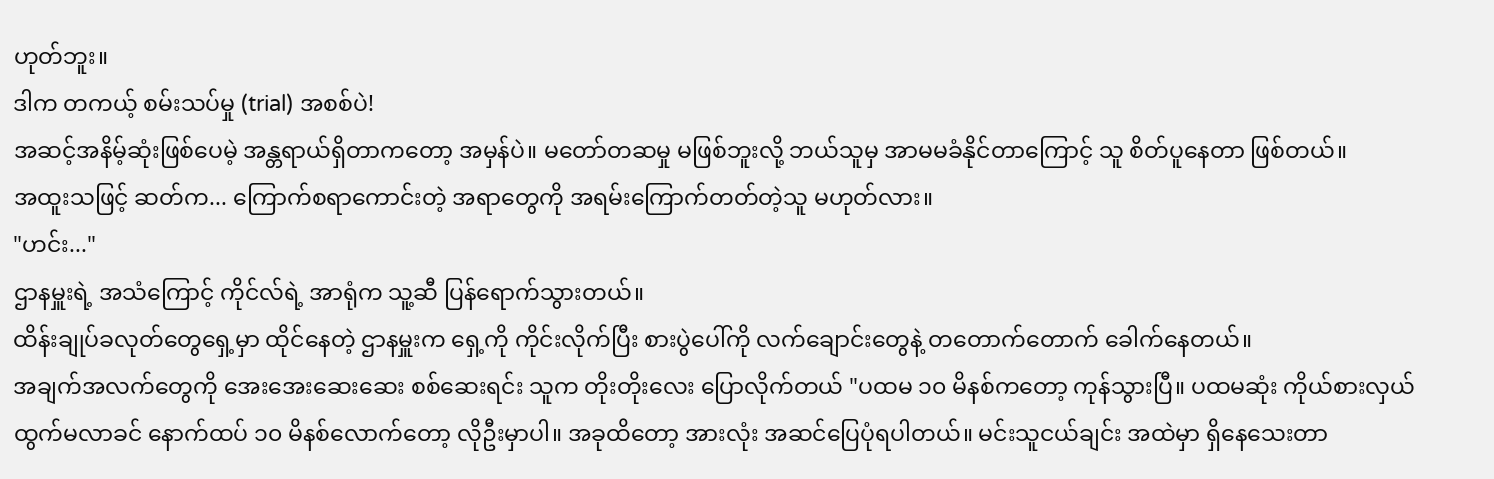ဟုတ်ဘူး။
ဒါက တကယ့် စမ်းသပ်မှု (trial) အစစ်ပဲ!
အဆင့်အနိမ့်ဆုံးဖြစ်ပေမဲ့ အန္တရာယ်ရှိတာကတော့ အမှန်ပဲ။ မတော်တဆမှု မဖြစ်ဘူးလို့ ဘယ်သူမှ အာမမခံနိုင်တာကြောင့် သူ စိတ်ပူနေတာ ဖြစ်တယ်။
အထူးသဖြင့် ဆတ်က... ကြောက်စရာကောင်းတဲ့ အရာတွေကို အရမ်းကြောက်တတ်တဲ့သူ မဟုတ်လား။
"ဟင်း..."
ဌာနမှူးရဲ့ အသံကြောင့် ကိုင်လ်ရဲ့ အာရုံက သူ့ဆီ ပြန်ရောက်သွားတယ်။
ထိန်းချုပ်ခလုတ်တွေရှေ့မှာ ထိုင်နေတဲ့ ဌာနမှူးက ရှေ့ကို ကိုင်းလိုက်ပြီး စားပွဲပေါ်ကို လက်ချောင်းတွေနဲ့ တတောက်တောက် ခေါက်နေတယ်။
အချက်အလက်တွေကို အေးအေးဆေးဆေး စစ်ဆေးရင်း သူက တိုးတိုးလေး ပြောလိုက်တယ် "ပထမ ၁၀ မိနစ်ကတော့ ကုန်သွားပြီ။ ပထမဆုံး ကိုယ်စားလှယ် ထွက်မလာခင် နောက်ထပ် ၁၀ မိနစ်လောက်တော့ လိုဦးမှာပါ။ အခုထိတော့ အားလုံး အဆင်ပြေပုံရပါတယ်။ မင်းသူငယ်ချင်း အထဲမှာ ရှိနေသေးတာ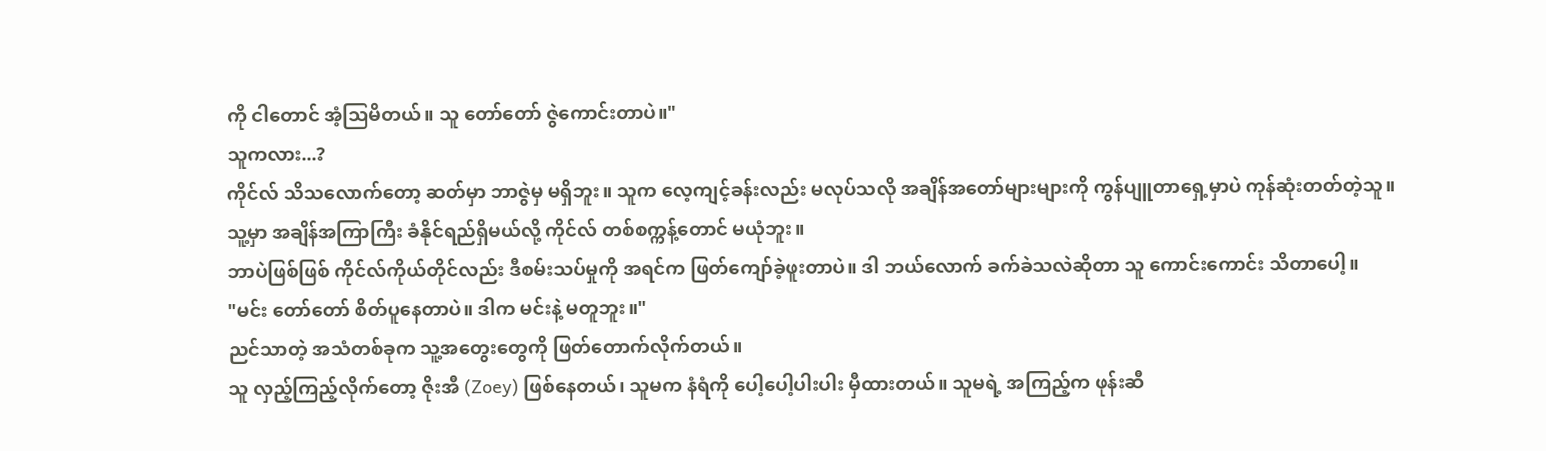ကို ငါတောင် အံ့သြမိတယ်။ သူ တော်တော် ဇွဲကောင်းတာပဲ။"
သူကလား...?
ကိုင်လ် သိသလောက်တော့ ဆတ်မှာ ဘာဇွဲမှ မရှိဘူး။ သူက လေ့ကျင့်ခန်းလည်း မလုပ်သလို အချိန်အတော်များများကို ကွန်ပျူတာရှေ့မှာပဲ ကုန်ဆုံးတတ်တဲ့သူ။
သူ့မှာ အချိန်အကြာကြီး ခံနိုင်ရည်ရှိမယ်လို့ ကိုင်လ် တစ်စက္ကန့်တောင် မယုံဘူး။
ဘာပဲဖြစ်ဖြစ် ကိုင်လ်ကိုယ်တိုင်လည်း ဒီစမ်းသပ်မှုကို အရင်က ဖြတ်ကျော်ခဲ့ဖူးတာပဲ။ ဒါ ဘယ်လောက် ခက်ခဲသလဲဆိုတာ သူ ကောင်းကောင်း သိတာပေါ့။
"မင်း တော်တော် စိတ်ပူနေတာပဲ။ ဒါက မင်းနဲ့ မတူဘူး။"
ညင်သာတဲ့ အသံတစ်ခုက သူ့အတွေးတွေကို ဖြတ်တောက်လိုက်တယ်။
သူ လှည့်ကြည့်လိုက်တော့ ဇိုးအီ (Zoey) ဖြစ်နေတယ်၊ သူမက နံရံကို ပေါ့ပေါ့ပါးပါး မှီထားတယ်။ သူမရဲ့ အကြည့်က ဖုန်းဆီ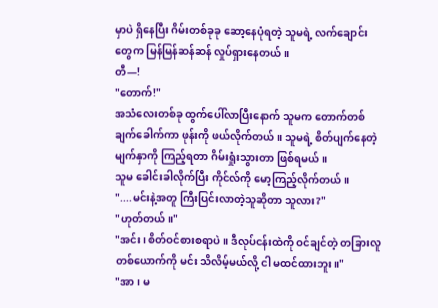မှာပဲ ရှိနေပြီး ဂိမ်းတစ်ခုခု ဆော့နေပုံရတဲ့ သူမရဲ့ လက်ချောင်းတွေက မြန်မြန်ဆန်ဆန် လှုပ်ရှားနေတယ်။
တီ—!
"တောက်!"
အသံလေးတစ်ခု ထွက်ပေါ်လာပြီးနောက် သူမက တောက်တစ်ချက်ခေါက်ကာ ဖုန်းကို ဖယ်လိုက်တယ်။ သူမရဲ့ စိတ်ပျက်နေတဲ့ မျက်နှာကို ကြည့်ရတာ ဂိမ်းရှုံးသွားတာ ဖြစ်ရမယ်။
သူမ ခေါင်းခါလိုက်ပြီး ကိုင်လ်ကို မော့ကြည့်လိုက်တယ်။
"....မင်းနဲ့အတူ ကြီးပြင်းလာတဲ့သူဆိုတာ သူလား?"
"ဟုတ်တယ်။"
"အင်း၊ စိတ်ဝင်စားစရာပဲ။ ဒီလုပ်ငန်းထဲကို ဝင်ချင်တဲ့ တခြားလူတစ်ယောက်ကို မင်း သိလိမ့်မယ်လို့ ငါ မထင်ထားဘူး။"
"အာ၊ မ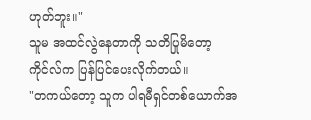ဟုတ်ဘူး။"
သူမ အထင်လွဲနေတာကို သတိပြုမိတော့ ကိုင်လ်က ပြန်ပြင်ပေးလိုက်တယ်။
"တကယ်တော့ သူက ပါရမီရှင်တစ်ယောက်အ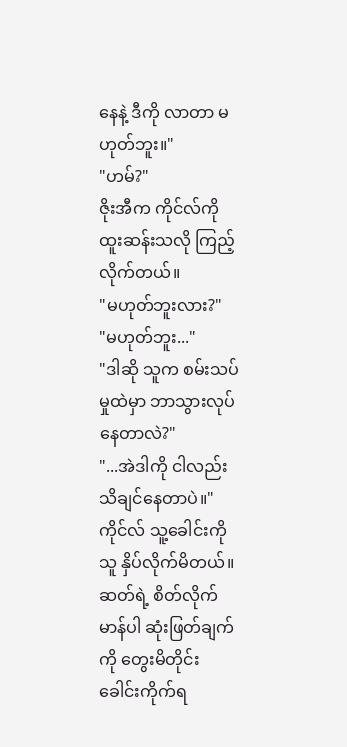နေနဲ့ ဒီကို လာတာ မဟုတ်ဘူး။"
"ဟမ်?"
ဇိုးအီက ကိုင်လ်ကို ထူးဆန်းသလို ကြည့်လိုက်တယ်။
"မဟုတ်ဘူးလား?"
"မဟုတ်ဘူး..."
"ဒါဆို သူက စမ်းသပ်မှုထဲမှာ ဘာသွားလုပ်နေတာလဲ?"
"...အဲဒါကို ငါလည်း သိချင်နေတာပဲ။"
ကိုင်လ် သူ့ခေါင်းကို သူ နှိပ်လိုက်မိတယ်။ ဆတ်ရဲ့ စိတ်လိုက်မာန်ပါ ဆုံးဖြတ်ချက်ကို တွေးမိတိုင်း ခေါင်းကိုက်ရ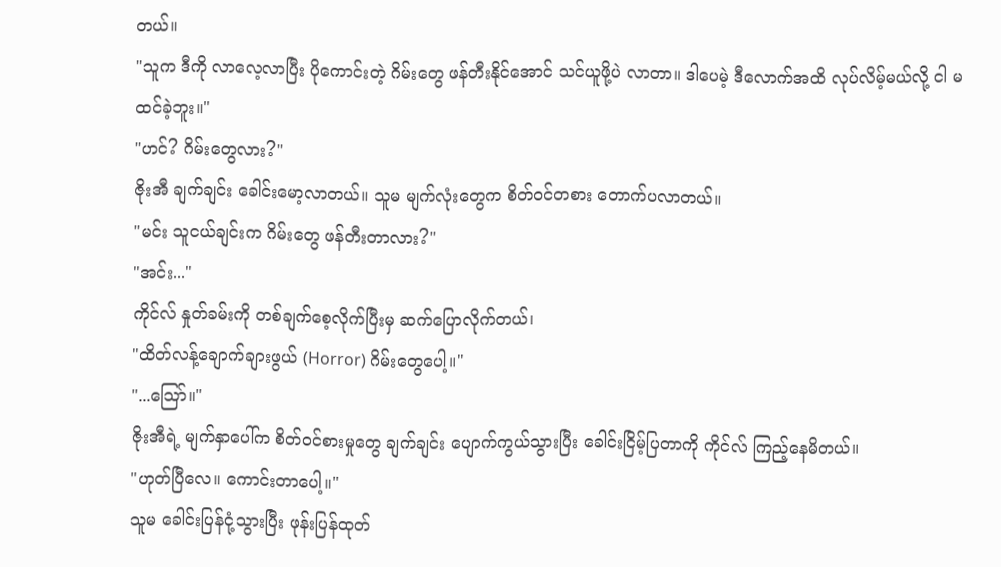တယ်။
"သူက ဒီကို လာလေ့လာပြီး ပိုကောင်းတဲ့ ဂိမ်းတွေ ဖန်တီးနိုင်အောင် သင်ယူဖို့ပဲ လာတာ။ ဒါပေမဲ့ ဒီလောက်အထိ လုပ်လိမ့်မယ်လို့ ငါ မထင်ခဲ့ဘူး။"
"ဟင်? ဂိမ်းတွေလား?"
ဇိုးအီ ချက်ချင်း ခေါင်းမော့လာတယ်။ သူမ မျက်လုံးတွေက စိတ်ဝင်တစား တောက်ပလာတယ်။
"မင်း သူငယ်ချင်းက ဂိမ်းတွေ ဖန်တီးတာလား?"
"အင်း..."
ကိုင်လ် နှုတ်ခမ်းကို တစ်ချက်စေ့လိုက်ပြီးမှ ဆက်ပြောလိုက်တယ်၊
"ထိတ်လန့်ချောက်ချားဖွယ် (Horror) ဂိမ်းတွေပေါ့။"
"...သြော်။"
ဇိုးအီရဲ့ မျက်နှာပေါ်က စိတ်ဝင်စားမှုတွေ ချက်ချင်း ပျောက်ကွယ်သွားပြီး ခေါင်းငြိမ့်ပြတာကို ကိုင်လ် ကြည့်နေမိတယ်။
"ဟုတ်ပြီလေ။ ကောင်းတာပေါ့။"
သူမ ခေါင်းပြန်ငုံ့သွားပြီး ဖုန်းပြန်ထုတ်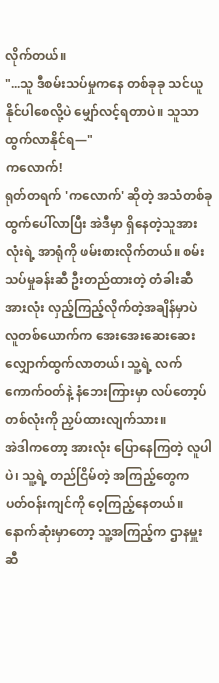လိုက်တယ်။
"...သူ ဒီစမ်းသပ်မှုကနေ တစ်ခုခု သင်ယူနိုင်ပါစေလို့ပဲ မျှော်လင့်ရတာပဲ။ သူသာ ထွက်လာနိုင်ရ—"
ကလောက်!
ရုတ်တရက် 'ကလောက်' ဆိုတဲ့ အသံတစ်ခု ထွက်ပေါ်လာပြီး အဲဒီမှာ ရှိနေတဲ့သူအားလုံးရဲ့ အာရုံကို ဖမ်းစားလိုက်တယ်။ စမ်းသပ်မှုခန်းဆီ ဦးတည်ထားတဲ့ တံခါးဆီ အားလုံး လှည့်ကြည့်လိုက်တဲ့အချိန်မှာပဲ လူတစ်ယောက်က အေးအေးဆေးဆေး လျှောက်ထွက်လာတယ်၊ သူ့ရဲ့ လက်ကောက်ဝတ်နဲ့ နံဘေးကြားမှာ လပ်တော့ပ်တစ်လုံးကို ညှပ်ထားလျက်သား။
အဲဒါကတော့ အားလုံး ပြောနေကြတဲ့ လူပါပဲ၊ သူ့ရဲ့ တည်ငြိမ်တဲ့ အကြည့်တွေက ပတ်ဝန်းကျင်ကို ဝေ့ကြည့်နေတယ်။
နောက်ဆုံးမှာတော့ သူ့အကြည့်က ဌာနမှူးဆီ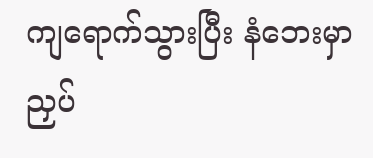ကျရောက်သွားပြီး နံဘေးမှာ ညှပ်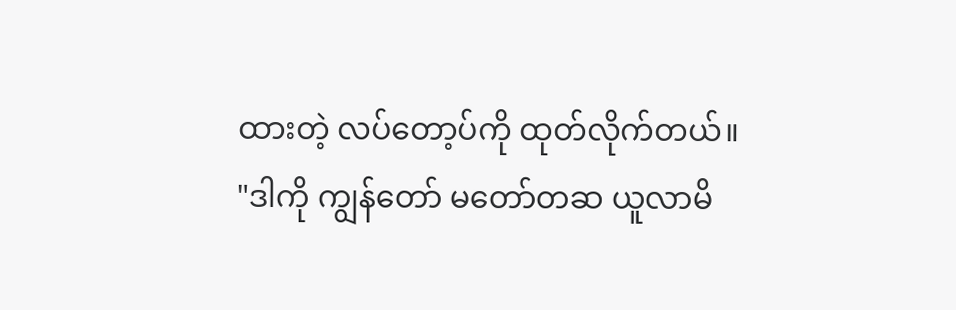ထားတဲ့ လပ်တော့ပ်ကို ထုတ်လိုက်တယ်။
"ဒါကို ကျွန်တော် မတော်တဆ ယူလာမိ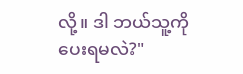လို့။ ဒါ ဘယ်သူ့ကို ပေးရမလဲ?"